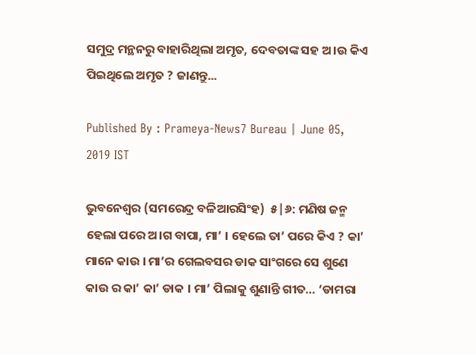ସମୁଦ୍ର ମନ୍ଥନରୁ ବାହାରିଥିଲା ଅମୃତ, ଦେବତାଙ୍କ ସହ ଅ।ଉ କିଏ ପିଇଥିଲେ ଅମୃତ ? ଜାଣନ୍ତୁ...

Published By : Prameya-News7 Bureau | June 05, 2019 IST

ଭୁବନେଶ୍ବର (ସମରେନ୍ଦ୍ର ବଳିଆରସିଂହ)  ୫|୬: ମଣିଷ ଜନ୍ମ ହେଲା ପରେ ଅ।ଗ ବାପା, ମା’ । ହେଲେ ତା’ ପରେ କିଏ ? କା’ ମାନେ କାଉ । ମା’ର ଗେଲବସର ଡାକ ସାଂଗରେ ସେ ଶୁଣେ କାଉ ର କା’ କା’ ଡାକ । ମା’ ପିଲାକୁ ଶୁଣାନ୍ତି ଗୀତ… ‘ଡାମରା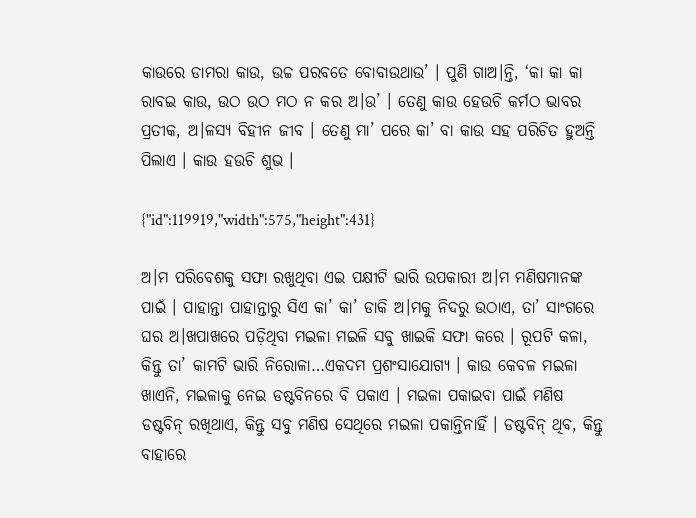କାଉରେ ଡାମରା କାଉ, ଉଚ୍ଚ ପରବତେ ବୋବାଉଥାଉ’ । ପୁଣି ଗାଅ।ନ୍ତି, ‘କା କା କା ରାବଇ କାଉ, ଉଠ ଉଠ ମଠ ନ କର ଅ।ଉ’ । ତେଣୁ କାଉ ହେଉଚି କର୍ମଠ ଭାବର ପ୍ରତୀକ, ଅ।ଳସ୍ୟ ବିହୀନ ଜୀବ । ତେଣୁ ମା’ ପରେ କା’ ବା କାଉ ସହ ପରିଚିତ ହୁଅନ୍ତି ପିଲାଏ । କାଉ ହଉଚି ଶୁଭ ।

{"id":119919,"width":575,"height":431}

ଅ।ମ ପରିବେଶକୁ ସଫା ରଖୁଥିବା ଏଇ ପକ୍ଷୀଟି ଭାରି ଉପକାରୀ ଅ।ମ ମଣିଷମାନଙ୍କ ପାଇଁ । ପାହାନ୍ତା ପାହାନ୍ତାରୁ ସିଏ କା’ କା’ ଡାକି ଅ।ମକୁ ନିଦରୁ ଉଠାଏ, ତା’ ସାଂଗରେ ଘର ଅ।ଖପାଖରେ ପଡ଼ିଥିବା ମଇଳା ମଇଳି ସବୁ ଖାଇକି ସଫା କରେ । ରୂପଟି କଳା, କିନ୍ତୁ ତା’ କାମଟି ଭାରି ନିରୋଳା…ଏକଦମ ପ୍ରଶଂସାଯୋଗ୍ୟ । କାଉ କେବଳ ମଇଳା ଖାଏନି, ମଇଳାକୁ ନେଇ ଡଷ୍ଟବିନରେ ବି ପକାଏ । ମଇଳା ପକାଇବା ପାଇଁ ମଣିଷ ଡଷ୍ଟବିନ୍ ରଖିଥାଏ, କିନ୍ତୁ ସବୁ ମଣିଷ ସେଥିରେ ମଇଳା ପକାନ୍ତିନାହିଁ । ଡଷ୍ଟବିନ୍ ଥିବ, କିନ୍ତୁ ବାହାରେ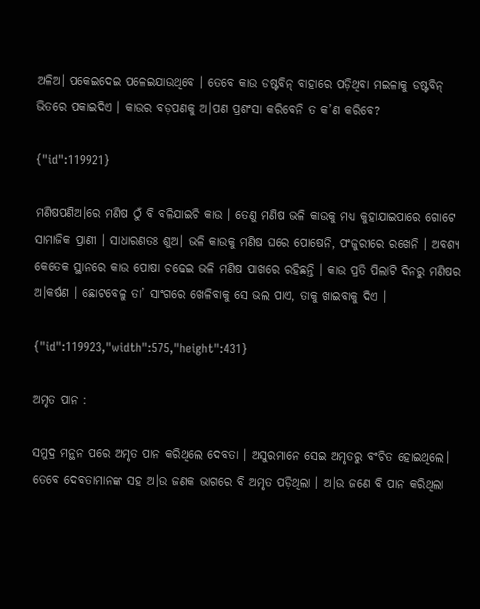ଅଳିଅ। ପକେଇଦେଇ ପଳେଇଯାଉଥିବେ । ତେବେ କାଉ ଡଷ୍ଟବିନ୍ ବାହାରେ ପଡ଼ିଥିବା ମଇଳାକୁ ଡଷ୍ଟବିନ୍ ଭିତରେ ପକାଇଦିଏ । କାଉର ବଡ଼ପଣକୁ ଅ।ପଣ ପ୍ରଶଂସା କରିବେନି ତ କ’ଣ କରିବେ?

{"id":119921}

ମଣିଷପଣିଅ।ରେ ମଣିଷ ଠୁଁ ବି ବଳିଯାଇଚି କାଉ । ତେଣୁ ମଣିଷ ଭଳି କାଉକୁ ମଧ୍ୟ କୁହାଯାଇପାରେ ଗୋଟେ ସାମାଜିକ ପ୍ରାଣୀ । ସାଧାରଣତଃ ଶୁଅ। ଭଳି କାଉକୁ ମଣିଷ ଘରେ ପୋଷେନି, ପଂଜୁରୀରେ ରଖେନି । ଅବଶ୍ୟ କେତେକ ସ୍ଥାନରେ କାଉ ପୋଷା ଚଢେଇ ଭଳି ମଣିଷ ପାଖରେ ରହିଛନ୍ତି । କାଉ ପ୍ରତି ପିଲାଟି ଦିନରୁ ମଣିଷର ଅ।କର୍ଷଣ । ଛୋଟବେଳୁ ତା’ ସାଂଗରେ ଖେଳିବାକୁ ସେ ଭଲ ପାଏ, ତାକୁ ଖାଇବାକୁ ଦିଏ ।

{"id":119923,"width":575,"height":431}

ଅମୃତ ପାନ :

ସମୁଦ୍ର ମନ୍ଥନ ପରେ ଅମୃତ ପାନ କରିଥିଲେ ଦେବତା । ଅସୁରମାନେ ସେଇ ଅମୃତରୁ ବଂଚିତ ହୋଇଥିଲେ।  ତେବେ ଦେବତାମାନଙ୍କ ସହ ଅ।ଉ ଜଣକ ଭାଗରେ ବି ଅମୃତ ପଡ଼ିଥିଲା । ଅ।ଉ ଜଣେ ବି ପାନ କରିଥିଲା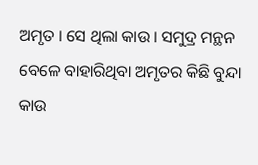ଅମୃତ । ସେ ଥିଲା କାଉ । ସମୁଦ୍ର ମନ୍ଥନ ବେଳେ ବାହାରିଥିବା ଅମୃତର କିଛି ବୁନ୍ଦା କାଉ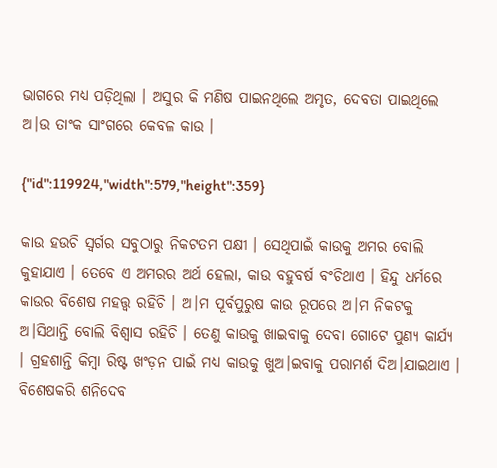ଭାଗରେ ମଧ୍ୟ ପଡ଼ିଥିଲା । ଅସୁର କି ମଣିଷ ପାଇନଥିଲେ ଅମୃତ, ଦେବତା ପାଇଥିଲେ ଅ।ଉ ତାଂକ ସାଂଗରେ କେବଳ କାଉ ।

{"id":119924,"width":579,"height":359}

କାଉ ହଉଚି ସ୍ବର୍ଗର ସବୁଠାରୁ ନିକଟତମ ପକ୍ଷୀ । ସେଥିପାଇଁ କାଉକୁ ଅମର ବୋଲି କୁହାଯାଏ । ତେବେ ଏ ଅମରର ଅର୍ଥ ହେଲା, କାଉ ବହୁବର୍ଷ ବଂଚିଥାଏ । ହିନ୍ଦୁ ଧର୍ମରେ କାଉର ବିଶେଷ ମହତ୍ତ୍ବ ରହିଚି । ଅ।ମ ପୂର୍ବପୁରୁଷ କାଉ ରୂପରେ ଅ।ମ ନିକଟକୁ ଅ।ସିଥାନ୍ତି ବୋଲି ବିଶ୍ବାସ ରହିଚି । ତେଣୁ କାଉକୁ ଖାଇବାକୁ ଦେବା ଗୋଟେ ପୁଣ୍ୟ କାର୍ଯ୍ୟ । ଗ୍ରହଶାନ୍ତି କିମ୍ବା ରିଷ୍ଟ ଖଂଡ଼ନ ପାଇଁ ମଧ୍ୟ କାଉକୁ ଖୁଅ।ଇବାକୁ ପରାମର୍ଶ ଦିଅ।ଯାଇଥାଏ । ବିଶେଷକରି ଶନିଦେବ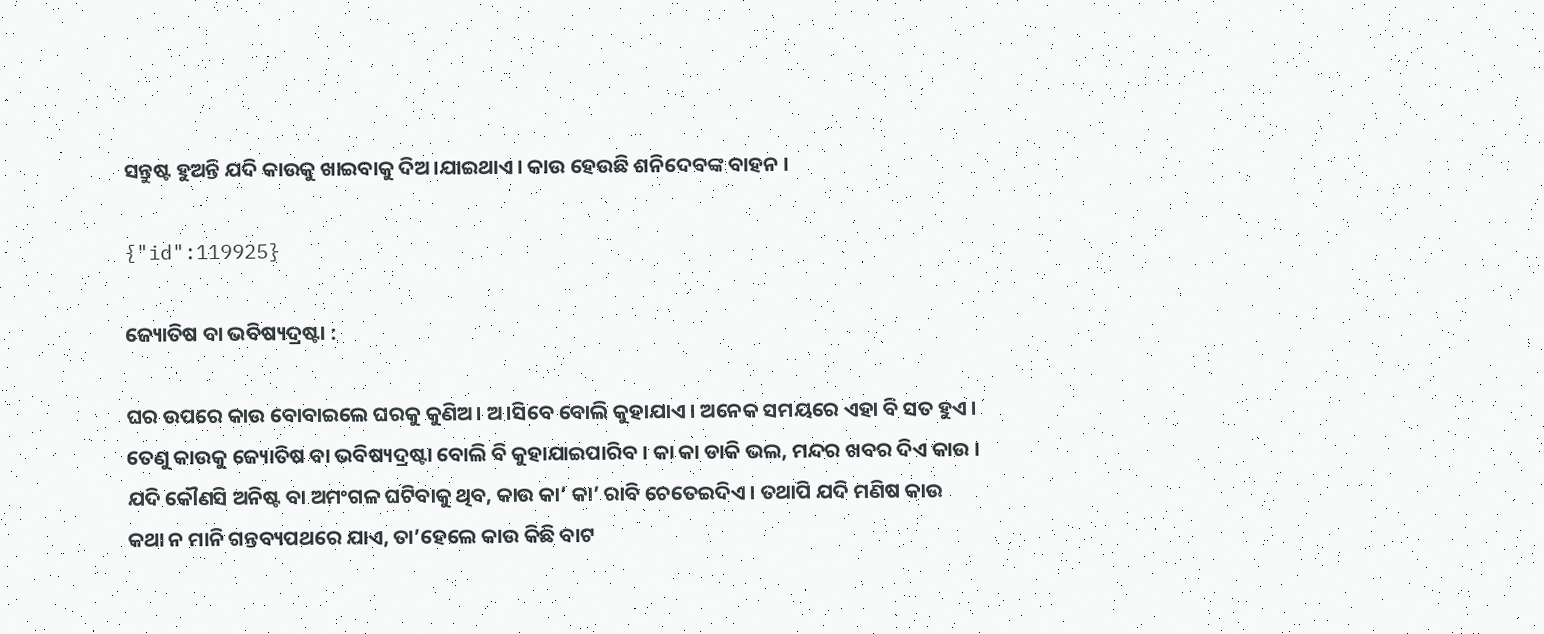ସନ୍ତୁଷ୍ଟ ହୁଅନ୍ତି ଯଦି କାଉକୁ ଖାଇବାକୁ ଦିଅ।ଯାଇଥାଏ । କାଉ ହେଉଛି ଶନିଦେବଙ୍କ ବାହନ ।

{"id":119925}

ଜ୍ୟୋତିଷ ବା ଭବିଷ୍ୟଦ୍ରଷ୍ଟା :

ଘର ଉପରେ କାଉ ବୋବାଇଲେ ଘରକୁ କୁଣିଅ। ଅ।ସିବେ ବୋଲି କୁହାଯାଏ । ଅନେକ ସମୟରେ ଏହା ବି ସତ ହୁଏ । ତେଣୁ କାଉକୁ ଜ୍ୟୋତିଷ ବା ଭବିଷ୍ୟଦ୍ରଷ୍ଟା ବୋଲି ବି କୁହାଯାଇପାରିବ । କା କା ଡାକି ଭଲ, ମନ୍ଦର ଖବର ଦିଏ କାଉ । ଯଦି କୌଣସି ଅନିଷ୍ଟ ବା ଅମଂଗଳ ଘଟିବାକୁ ଥିବ, କାଉ କା’ କା’ ରାବି ଚେତେଇଦିଏ । ତଥାପି ଯଦି ମଣିଷ କାଉ କଥା ନ ମାନି ଗନ୍ତବ୍ୟପଥରେ ଯାଏ, ତା’ହେଲେ କାଉ କିଛି ବାଟ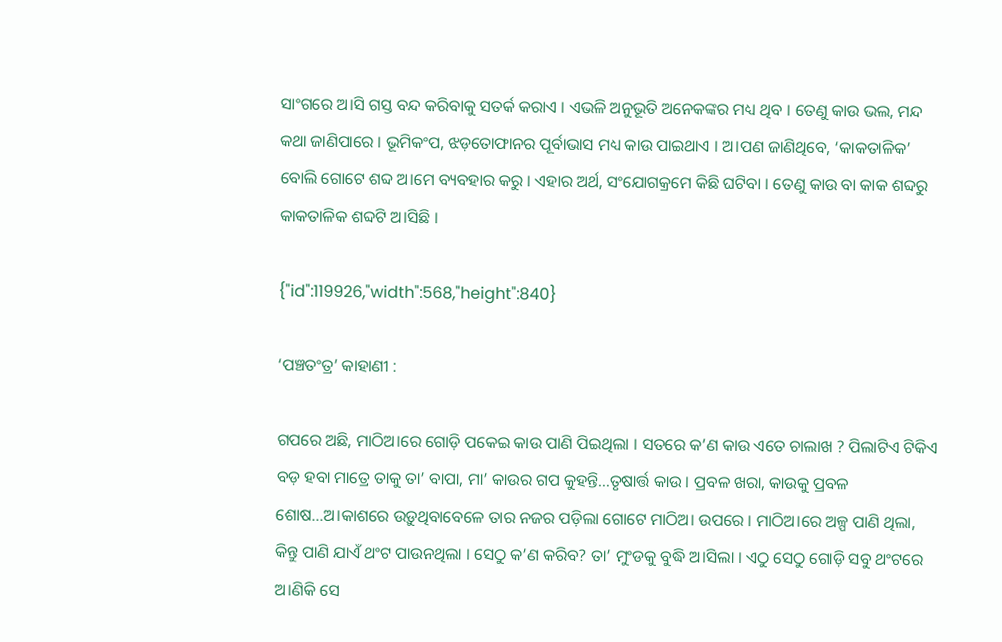ସାଂଗରେ ଅ।ସି ଗସ୍ତ ବନ୍ଦ କରିବାକୁ ସତର୍କ କରାଏ । ଏଭଳି ଅନୁଭୂତି ଅନେକଙ୍କର ମଧ୍ୟ ଥିବ । ତେଣୁ କାଉ ଭଲ, ମନ୍ଦ କଥା ଜାଣିପାରେ । ଭୂମିକଂପ, ଝଡ଼ତୋଫାନର ପୂର୍ବାଭାସ ମଧ୍ୟ କାଉ ପାଇଥାଏ । ଅ।ପଣ ଜାଣିଥିବେ, ‘କାକତାଳିକ’ ବୋଲି ଗୋଟେ ଶବ୍ଦ ଅ।ମେ ବ୍ୟବହାର କରୁ । ଏହାର ଅର୍ଥ, ସଂଯୋଗକ୍ରମେ କିଛି ଘଟିବା । ତେଣୁ କାଉ ବା କାକ ଶବ୍ଦରୁ କାକତାଳିକ ଶବ୍ଦଟି ଅ।ସିଛି ।

{"id":119926,"width":568,"height":840}

‘ପଞ୍ଚତଂତ୍ର’ କାହାଣୀ :

ଗପରେ ଅଛି, ମାଠିଅ।ରେ ଗୋଡ଼ି ପକେଇ କାଉ ପାଣି ପିଇଥିଲା । ସତରେ କ’ଣ କାଉ ଏତେ ଚାଲାଖ ? ପିଲାଟିଏ ଟିକିଏ ବଡ଼ ହବା ମାତ୍ରେ ତାକୁ ତା’ ବାପା, ମା’ କାଉର ଗପ କୁହନ୍ତି…ତୃଷାର୍ତ୍ତ କାଉ । ପ୍ରବଳ ଖରା, କାଉକୁ ପ୍ରବଳ ଶୋଷ…ଅ।କାଶରେ ଉଡ଼ୁଥିବାବେଳେ ତାର ନଜର ପଡ଼ିଲା ଗୋଟେ ମାଠିଅ। ଉପରେ । ମାଠିଅ।ରେ ଅଳ୍ପ ପାଣି ଥିଲା, କିନ୍ତୁ ପାଣି ଯାଏଁ ଥଂଟ ପାଉନଥିଲା । ସେଠୁ କ’ଣ କରିବ? ତା’ ମୁଂଡକୁ ବୁଦ୍ଧି ଅ।ସିଲା । ଏଠୁ ସେଠୁ ଗୋଡ଼ି ସବୁ ଥଂଟରେ ଅ।ଣିକି ସେ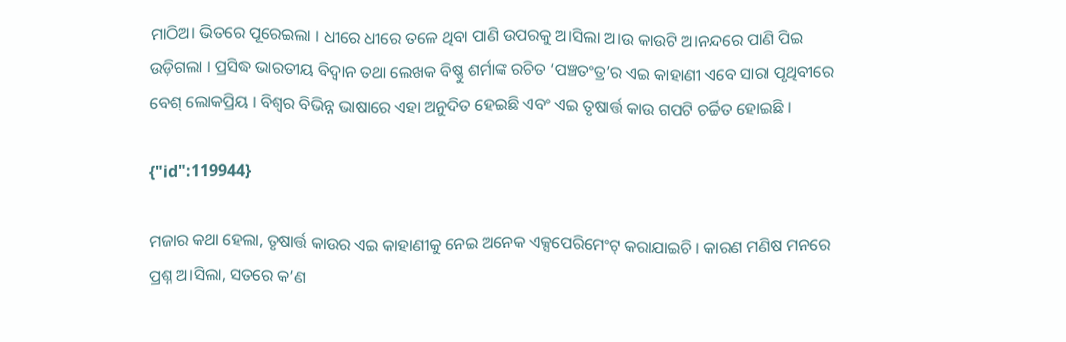ମାଠିଅ। ଭିତରେ ପୂରେଇଲା । ଧୀରେ ଧୀରେ ତଳେ ଥିବା ପାଣି ଉପରକୁ ଅ।ସିଲା ଅ।ଉ କାଉଟି ଅ।ନନ୍ଦରେ ପାଣି ପିଇ ଉଡ଼ିଗଲା । ପ୍ରସିଦ୍ଧ ଭାରତୀୟ ବିଦ୍ବାନ ତଥା ଲେଖକ ବିଷ୍ଣୁ ଶର୍ମାଙ୍କ ରଚିତ ‘ପଞ୍ଚତଂତ୍ର’ର ଏଇ କାହାଣୀ ଏବେ ସାରା ପୃଥିବୀରେ ବେଶ୍ ଲୋକପ୍ରିୟ । ବିଶ୍ବର ବିଭିନ୍ନ ଭାଷାରେ ଏହା ଅନୁଦିତ ହେଇଛି ଏବଂ ଏଇ ତୃଷାର୍ତ୍ତ କାଉ ଗପଟି ଚର୍ଚ୍ଚିତ ହୋଇଛି ।

{"id":119944}

ମଜାର କଥା ହେଲା, ତୃଷାର୍ତ୍ତ କାଉର ଏଇ କାହାଣୀକୁ ନେଇ ଅନେକ ଏକ୍ସପେରିମେଂଟ୍ କରାଯାଇଚି । କାରଣ ମଣିଷ ମନରେ ପ୍ରଶ୍ନ ଅ।ସିଲା, ସତରେ କ’ଣ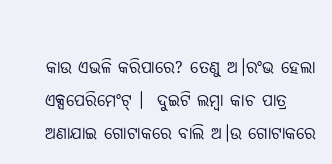କାଉ ଏଭଳି କରିପାରେ? ତେଣୁ ଅ।ରଂଭ ହେଲା ଏକ୍ସପେରିମେଂଟ୍ ।  ଦୁଇଟି ଲମ୍ବା କାଚ ପାତ୍ର ଅଣାଯାଇ ଗୋଟାକରେ ବାଲି ଅ।ଉ ଗୋଟାକରେ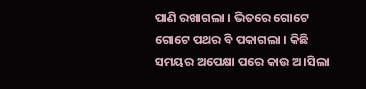ପାଣି ରଖାଗଲା । ଭିତରେ ଗୋଟେ ଗୋଟେ ପଥର ବି ପକାଗଲା । କିଛି ସମୟର ଅପେକ୍ଷା ପରେ କାଉ ଅ।ସିଲା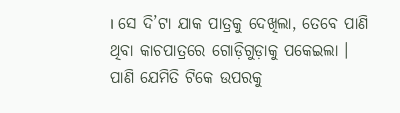। ସେ ଦି’ଟା ଯାକ ପାତ୍ରକୁ ଦେଖିଲା, ତେବେ ପାଣି ଥିବା କାଚପାତ୍ରରେ ଗୋଡ଼ିଗୁଡ଼ାକୁ ପକେଇଲା । ପାଣି ଯେମିତି ଟିକେ ଉପରକୁ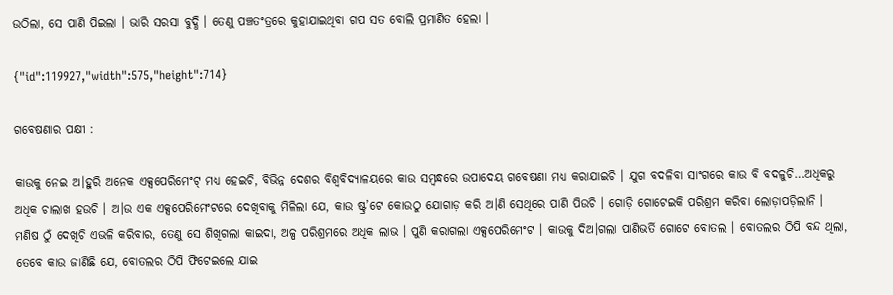ଉଠିଲା, ସେ ପାଣି ପିଇଲା । ଭାରି ସରସା ବୁଦ୍ଧି । ତେଣୁ ପଞ୍ଚତଂତ୍ରରେ କୁହାଯାଇଥିବା ଗପ ସତ ବୋଲି ପ୍ରମାଣିତ ହେଲା ।

{"id":119927,"width":575,"height":714}

ଗବେଷଣାର ପକ୍ଷୀ :

କାଉକୁ ନେଇ ଅ।ହୁରି ଅନେକ ଏକ୍ସପେରିମେଂଟ୍ ମଧ୍ୟ ହେଇଚି, ବିଭିନ୍ନ ଦେଶର ବିଶ୍ବବିଦ୍ୟାଳୟରେ କାଉ ସମ୍ବନ୍ଧରେ ଉପାଦେୟ ଗବେଷଣା ମଧ୍ୟ କରାଯାଇଚି । ଯୁଗ ବଦଳିବା ସାଂଗରେ କାଉ ବି ବଦଳୁଚି…ଅଧିକରୁ ଅଧିକ ଚାଲାଖ ହଉଚି । ଅ।ଉ ଏକ ଏକ୍ସପେରିମେଂଟରେ ଦେଖିବାକୁ ମିଳିଲା ଯେ, କାଉ ଷ୍ଟ୍ର’ଟେ କୋଉଠୁ ଯୋଗାଡ଼ କରି ଅ।ଣି ସେଥିରେ ପାଣି ପିଉଚି । ଗୋଡ଼ି ଗୋଟେଇକି ପରିଶ୍ରମ କରିବା ଲୋଡ଼ାପଡ଼ିଲାନି । ମଣିଷ ଠୁଁ ଦେଖିଚି ଏଭଳି କରିବାର, ତେଣୁ ସେ ଶିଖିଗଲା କାଇଦା, ଅଳ୍ପ ପରିଶ୍ରମରେ ଅଧିକ ଲାଭ । ପୁଣି କରାଗଲା ଏକ୍ସପେରିମେଂଟ । କାଉକୁ ଦିଅ।ଗଲା ପାଣିଭର୍ତି ଗୋଟେ ବୋତଲ । ବୋତଲର ଠିପି ବନ୍ଦ ଥିଲା, ତେବେ କାଉ ଜାଣିଛି ଯେ, ବୋତଲର ଠିପି ଫିଟେଇଲେ ଯାଇ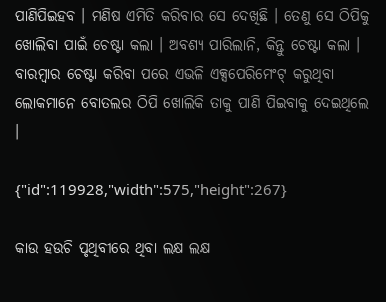ପାଣିପିଇହବ । ମଣିଷ ଏମିତି କରିବାର ସେ ଦେଖିଛି । ତେଣୁ ସେ ଠିପିକୁ ଖୋଲିବା ପାଇଁ ଚେଷ୍ଟା କଲା । ଅବଶ୍ୟ ପାରିଲାନି, କିନ୍ତୁ ଚେଷ୍ଟା କଲା । ବାରମ୍ବାର ଚେଷ୍ଟା କରିବା ପରେ ଏଭଳି ଏକ୍ସପେରିମେଂଟ୍ କରୁଥିବା ଲୋକମାନେ ବୋତଲର ଠିପି ଖୋଲିକି ତାକୁ ପାଣି ପିଇବାକୁ ଦେଇଥିଲେ ।

{"id":119928,"width":575,"height":267}

କାଉ ହଉଚି ପୃଥିବୀରେ ଥିବା ଲକ୍ଷ ଲକ୍ଷ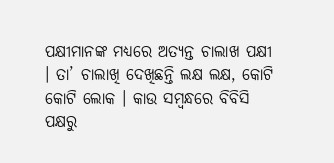ପକ୍ଷୀମାନଙ୍କ ମଧ୍ୟରେ ଅତ୍ୟନ୍ତ ଚାଲାଖ ପକ୍ଷୀ । ତା’ ଚାଲାଖି ଦେଖିଛନ୍ତି ଲକ୍ଷ ଲକ୍ଷ, କୋଟି କୋଟି ଲୋକ । କାଉ ସମ୍ବନ୍ଧରେ ବିବିସି ପକ୍ଷରୁ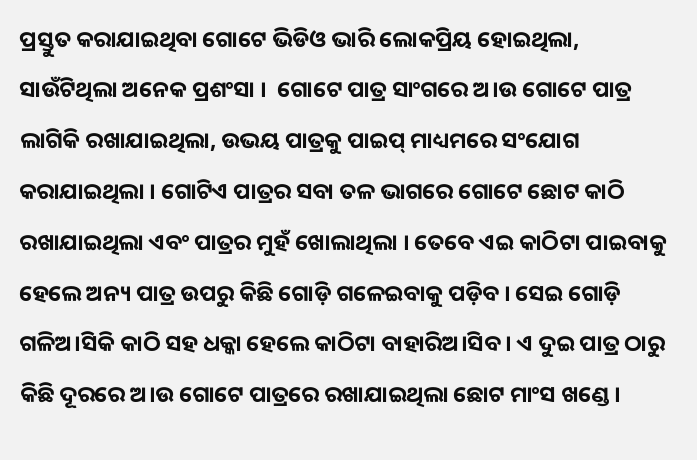ପ୍ରସ୍ତୁତ କରାଯାଇଥିବା ଗୋଟେ ଭିଡିଓ ଭାରି ଲୋକପ୍ରିୟ ହୋଇଥିଲା, ସାଉଁଟିଥିଲା ଅନେକ ପ୍ରଶଂସା ।  ଗୋଟେ ପାତ୍ର ସାଂଗରେ ଅ।ଉ ଗୋଟେ ପାତ୍ର ଲାଗିକି ରଖାଯାଇଥିଲା, ଉଭୟ ପାତ୍ରକୁ ପାଇପ୍ ମାଧ୍ୟମରେ ସଂଯୋଗ କରାଯାଇଥିଲା । ଗୋଟିଏ ପାତ୍ରର ସବା ତଳ ଭାଗରେ ଗୋଟେ ଛୋଟ କାଠି ରଖାଯାଇଥିଲା ଏବଂ ପାତ୍ରର ମୁହଁ ଖୋଲାଥିଲା । ତେବେ ଏଇ କାଠିଟା ପାଇବାକୁ ହେଲେ ଅନ୍ୟ ପାତ୍ର ଉପରୁ କିଛି ଗୋଡ଼ି ଗଳେଇବାକୁ ପଡ଼ିବ । ସେଇ ଗୋଡ଼ି ଗଳିଅ।ସିକି କାଠି ସହ ଧକ୍କା ହେଲେ କାଠିଟା ବାହାରିଅ।ସିବ । ଏ ଦୁଇ ପାତ୍ର ଠାରୁ କିଛି ଦୂରରେ ଅ।ଉ ଗୋଟେ ପାତ୍ରରେ ରଖାଯାଇଥିଲା ଛୋଟ ମାଂସ ଖଣ୍ଡେ ।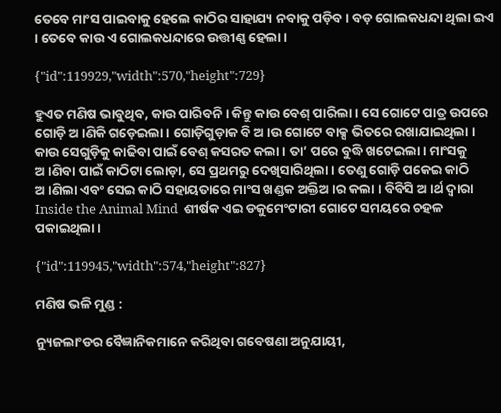ତେବେ ମାଂସ ପାଇବାକୁ ହେଲେ କାଠିର ସାହାଯ୍ୟ ନବାକୁ ପଡ଼ିବ । ବଡ଼ ଗୋଲକଧନ୍ଦା ଥିଲା ଇଏ । ତେବେ କାଉ ଏ ଗୋଲକଧନ୍ଦାରେ ଉତ୍ତୀଣ୍ଣ ହେଲା ।

{"id":119929,"width":570,"height":729}

ହୁଏତ ମଣିଷ ଭାବୁଥିବ, କାଉ ପାରିବନି । କିନ୍ତୁ କାଉ ବେଶ୍ ପାରିଲା । ସେ ଗୋଟେ ପାତ୍ର ଉପରେ ଗୋଡ଼ି ଅ।ଣିକି ଗଡ଼େଇଲା । ଗୋଡ଼ିଗୁଡ଼ାକ ବି ଅ।ଉ ଗୋଟେ ବାକ୍ସ ଭିତରେ ରଖାଯାଇଥିଲା । କାଉ ସେଗୁଡ଼ିକୁ କାଢିବା ପାଇଁ ବେଶ୍ କସରତ କଲା । ତା’ ପରେ ବୁଦ୍ଧି ଖଟେଇଲା । ମାଂସକୁ ଅ।ଣିବା ପାଇଁ କାଠିଟା ଲୋଡ଼ା, ସେ ପ୍ରଥମରୁ ଦେଖିସାରିଥିଲା । ତେଣୁ ଗୋଡ଼ି ପକେଇ କାଠି ଅ।ଣିଲା ଏବଂ ସେଇ କାଠି ସହାୟତାରେ ମାଂସ ଖଣ୍ଡକ ଅକ୍ତିଅ।ର କଲା । ବିବିସି ଅ।ର୍ଥ ଦ୍ବାରା Inside the Animal Mind  ଶୀର୍ଷକ ଏଇ ଡକୁମେଂଟାରୀ ଗୋଟେ ସମୟରେ ଚହଳ ପକାଇଥିଲା ।

{"id":119945,"width":574,"height":827}

ମଣିଷ ଭଳି ମୁଣ୍ଡ :

ନ୍ୟୁଜଲାଂଡର ବୈଜ୍ଞାନିକମାନେ କରିଥିବା ଗବେଷଣା ଅନୁଯାୟୀ,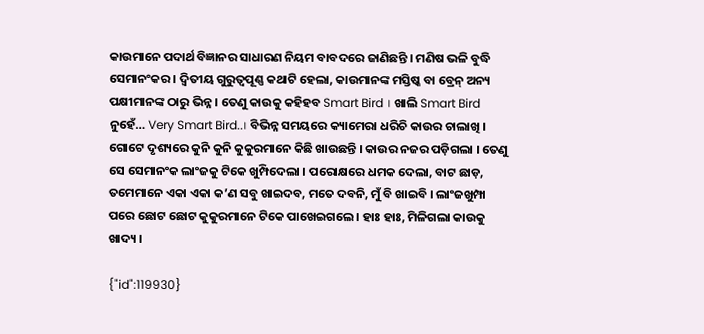କାଉମାନେ ପଦାର୍ଥ ବିଜ୍ଞାନର ସାଧାରଣ ନିୟମ ବାବଦରେ ଜାଣିଛନ୍ତି । ମଣିଷ ଭଳି ବୁଦ୍ଧି ସେମାନଂକର । ଦ୍ବିତୀୟ ଗୁରୁତ୍ବପୂଣ୍ଣ କଥାଟି ହେଲା, କାଉମାନଙ୍କ ମସ୍ତିଷ୍କ ବା ବ୍ରେନ୍ ଅନ୍ୟ ପକ୍ଷୀମାନଙ୍କ ଠାରୁ ଭିନ୍ନ । ତେଣୁ କାଉକୁ କହିହବ Smart Bird । ଖାଲି Smart Bird ନୁହେଁ… Very Smart Bird..। ବିଭିନ୍ନ ସମୟରେ କ୍ୟାମେରା ଧରିଚି କାଉର ଚାଲାଖି । ଗୋଟେ ଦୃଶ୍ୟରେ କୁନି କୁନି କୁକୁରମାନେ କିଛି ଖାଉଛନ୍ତି । କାଉର ନଜର ପଡ଼ିଗଲା । ତେଣୁ ସେ ସେମାନଂକ ଲାଂଜକୁ ଟିକେ ଖୁମ୍ପିଦେଲା । ପରୋକ୍ଷରେ ଧମକ ଦେଲା, ବାଟ ଛାଡ଼, ତମେମାନେ ଏକା ଏକା କ’ଣ ସବୁ ଖାଇଦବ, ମତେ ଦବନି, ମୁଁ ବି ଖାଇବି । ଲାଂଜଖୁମ୍ପା ପରେ ‌ଛୋଟ ଛୋଟ କୁକୁରମାନେ ଟିକେ ପାଖେଇଗଲେ । ହାଃ ହାଃ, ମିଳିଗଲା କାଉକୁ ଖାଦ୍ୟ ।

{"id":119930}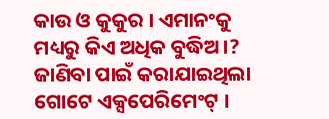କାଉ ଓ କୁକୁର । ଏମାନଂକୁ ମଧ୍ୟରୁ କିଏ ଅଧିକ ବୁଦ୍ଧିଅ।? ଜାଣିବା ପାଇଁ କରାଯାଇଥିଲା ଗୋଟେ ଏକ୍ସପେରିମେଂଟ୍ ।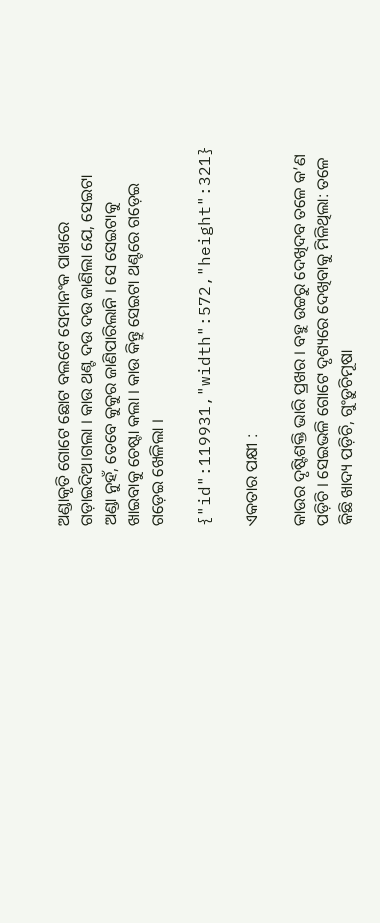ଅଣ୍ଡାକୃତି ଗୋଟେ ଛୋଟ ବଲଟେ ସେମାନଂକ ପାଖରେ ଗଡ଼ାଇଦିଅ।ଗଲା । କାଉ ଥଣ୍ଟ ଦଉ ଦଉ ଜାଣିଲା ଯେ, ସେଇଟା ଅଣ୍ଡା ନୁହଁ, ତେବେ କୁକୁର ଜାଣିପାରିଲାନି । ସେ ସେଇଟାକୁ ଖାଇବାକୁ ଚେଷ୍ଟା କଲା । କାଉ କିନ୍ତୁ ସେଇଟା ଥଣ୍ଟରେ ଗଡ଼େଇ ଗଡ଼େଇ ଖେଳିଲା ।

{"id":119931,"width":572,"height":321}

ଏକତାର ପକ୍ଷୀ :

କାଉର ଦୃଷ୍ଟିଶକ୍ତି ଭାରି ପ୍ରଖର । ବହୁ ଉଚ୍ଚରୁ ଦେଖିଦବ ତଳେ କ’ଣ ପଡ଼ିଚି । ସେଇଭଳି ଗୋଟେ ଦୃଶ୍ୟରେ ଦେଖିବାକୁ ମିଳିଥିଲା: ତଳେ କିଛି ଖାଦ୍ୟ ପଡ଼ିଚି, ଗୁଂଡ଼ୁଚିମୂଷା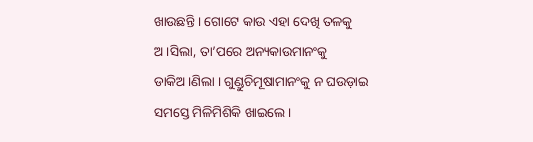ଖାଉଛନ୍ତି । ଗୋଟେ କାଉ ଏହା ଦେଖି ତଳକୁ ଅ।ସିଲା, ତା’ପରେ ଅନ୍ୟକାଉମାନଂକୁ ଡାକିଅ।ଣିଲା । ଗୁଣ୍ଡୁଚିମୂଷାମାନଂକୁ ନ ଘଉଡ଼ାଇ ସମସ୍ତେ ମିଳିମିଶିକି ଖାଇଲେ ।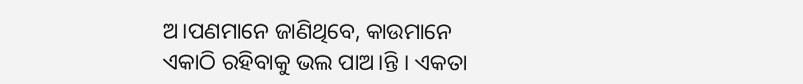ଅ।ପଣମାନେ ଜାଣିଥିବେ, କାଉମାନେ ଏକାଠି ରହିବାକୁ ଭଲ ପାଅ।ନ୍ତି । ଏକତା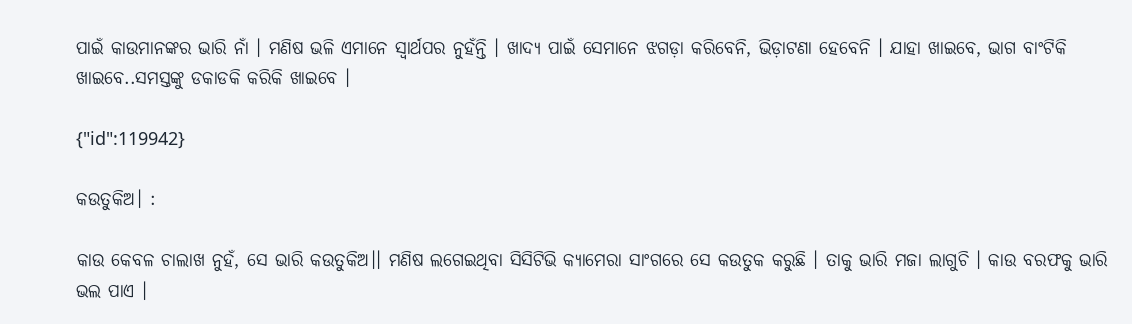ପାଇଁ କାଉମାନଙ୍କର ଭାରି ନାଁ । ମଣିଷ ଭଳି ଏମାନେ ସ୍ବାର୍ଥପର ନୁହଁନ୍ତି । ଖାଦ୍ୟ ପାଇଁ ସେମାନେ ଝଗଡ଼ା କରିବେନି, ଭିଡ଼ାଟଣା ହେବେନି । ଯାହା ଖାଇବେ, ଭାଗ ବାଂଟିକି ଖାଇବେ..ସମସ୍ତଙ୍କୁ ଡକାଡକି କରିକି ଖାଇବେ ।

{"id":119942}

କଉତୁକିଅ। :

କାଉ କେବଳ ଚାଲାଖ ନୁହଁ, ସେ ଭାରି କଉତୁକିଅ।। ମଣିଷ ଲଗେଇଥିବା ସିସିଟିଭି କ୍ୟାମେରା ସାଂଗରେ ସେ କଉତୁକ କରୁଛି । ତାକୁ ଭାରି ମଜା ଲାଗୁଚି । କାଉ ବରଫକୁ ଭାରି ଭଲ ପାଏ ।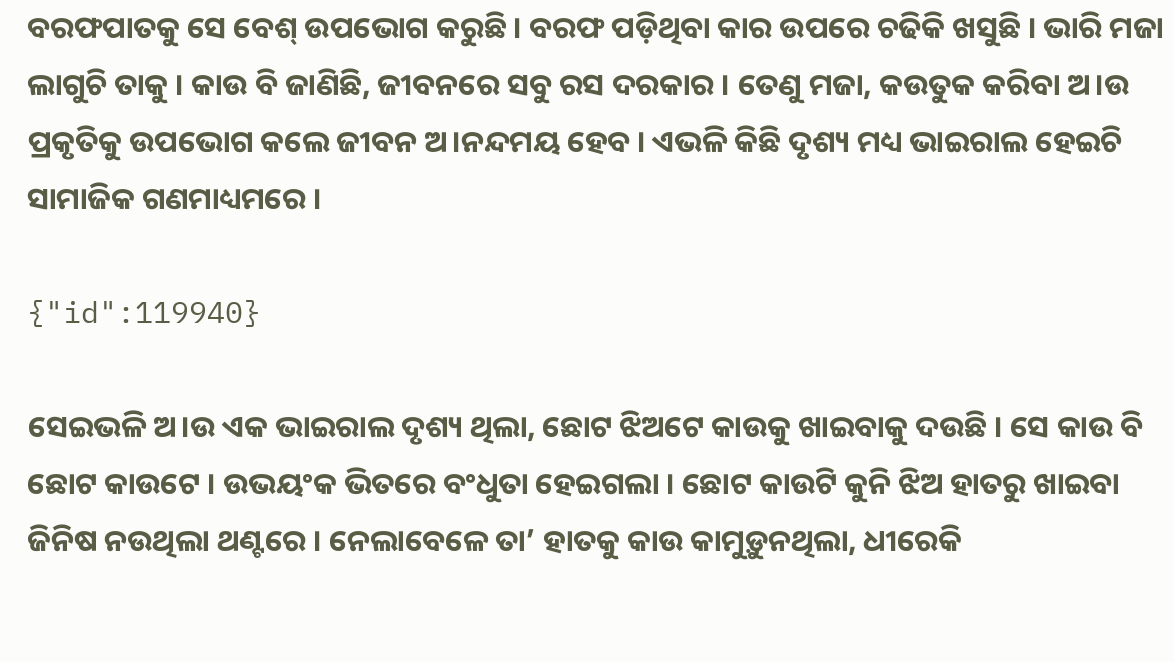ବରଫପାତକୁ ସେ ବେଶ୍ ଉପଭୋଗ କରୁଛି । ବରଫ ପଡ଼ିଥିବା କାର ଉପରେ ଚଢିକି ଖସୁଛି । ଭାରି ମଜା ଲାଗୁଚି ତାକୁ । କାଉ ବି ଜାଣିଛି, ଜୀବନରେ ସବୁ ରସ ଦରକାର । ତେଣୁ ମଜା, କଉତୁକ କରିବା ଅ।ଉ ପ୍ରକୃତିକୁ ଉପଭୋଗ କଲେ ଜୀବନ ଅ।ନନ୍ଦମୟ ହେବ । ଏଭଳି କିଛି ଦୃଶ୍ୟ ମଧ୍ୟ ଭାଇରାଲ ହେଇଚି ସାମାଜିକ ଗଣମାଧ୍ୟମରେ ।

{"id":119940}

ସେଇଭଳି ଅ।ଉ ଏକ ଭାଇରାଲ ଦୃଶ୍ୟ ଥିଲା, ଛୋଟ ଝିଅଟେ କାଉକୁ ଖାଇବାକୁ ଦଉଛି । ସେ କାଉ ବି ଛୋଟ କାଉଟେ । ଉଭୟଂକ ଭିତରେ ବଂଧୁତା ହେଇଗଲା । ଛୋଟ କାଉଟି କୁନି ଝିଅ ହାତରୁ ଖାଇବା ଜିନିଷ ନଉଥିଲା ଥଣ୍ଟରେ । ନେଲାବେଳେ ତା’ ହାତକୁ କାଉ କାମୁଡ଼ୁନଥିଲା, ଧୀରେକି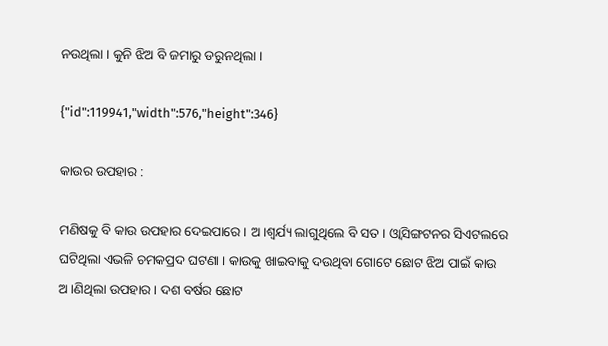ନଉଥିଲା । କୁନି ଝିଅ ବି ଜମାରୁ ଡରୁନଥିଲା ।

{"id":119941,"width":576,"height":346}

କାଉର ଉପହାର :

ମଣିଷକୁ ବି କାଉ ଉପହାର ଦେଇପାରେ । ଅ।ଶ୍ବର୍ଯ୍ୟ ଲାଗୁଥିଲେ ବି ସତ । ଓ୍ବାସିଙ୍ଗଟନର ସିଏଟଲରେ ଘଟିଥିଲା ଏଭଳି ଚମକପ୍ରଦ ଘଟଣା । କାଉକୁ ଖାଇବାକୁ ଦଉଥିବା ଗୋଟେ ଛୋଟ ଝିଅ ପାଇଁ କାଉ ଅ।ଣିଥିଲା ଉପହାର । ଦଶ ବର୍ଷର ଛୋଟ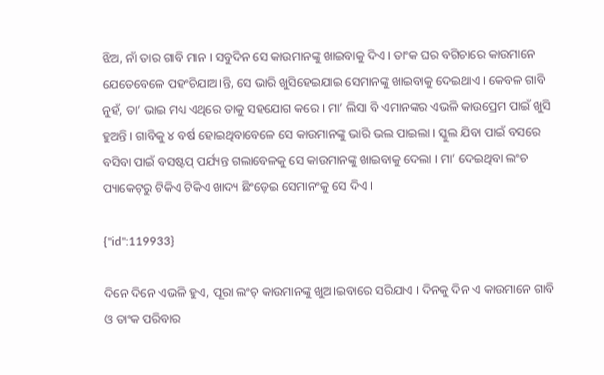ଝିଅ, ନାଁ ତାର ଗାବି ମାନ । ସବୁଦିନ ସେ କାଉମାନଙ୍କୁ ଖାଇବାକୁ ଦିଏ । ତାଂକ ଘର ବଗିଚାରେ କାଉମାନେ ଯେତେବେଳେ ପହଂଚିଯାଅ।ନ୍ତି, ସେ ଭାରି ଖୁସିହେଇଯାଇ ସେମାନଙ୍କୁ ଖାଇବାକୁ ଦେଇଥାଏ । କେବଳ ଗାବି ନୁହଁ, ତା’ ଭାଇ ମଧ୍ୟ ଏଥିରେ ତାକୁ ସହଯୋଗ କରେ । ମା’ ଲିସା ବି ଏମାନଙ୍କର ଏଭଳି କାଉପ୍ରେମ ପାଇଁ ଖୁସି ହୁଅନ୍ତି । ଗାବିକୁ ୪ ବର୍ଷ ହୋଇଥିବାବେଳେ ସେ କାଉମାନଙ୍କୁ ଭାରି ଭଲ ପାଇଲା । ସ୍କୁଲ ଯିବା ପାଇଁ ବସରେ ବସିବା ପାଇଁ ବସଷ୍ଟପ୍ ପର୍ଯ୍ୟନ୍ତ ଗଲାବେଳକୁ ସେ କାଉମାନଙ୍କୁ ଖାଇବାକୁ ଦେଲା । ମା’ ଦେଇଥିବା ଲଂଚ ପ୍ୟାକେଟ୍‌ରୁ ଟିକିଏ ଟିକିଏ ଖାଦ୍ୟ ଛିଂଡ଼େଇ ସେମାନଂକୁ ସେ ଦିଏ ।

{"id":119933}

ଦିନେ ଦିନେ ଏଭଳି ହୁଏ, ପୂରା ଲଂଚ୍ କାଉମାନଙ୍କୁ ଖୁଅ।ଇବାରେ ସରିଯାଏ । ଦିନକୁ ଦିନ ଏ କାଉମାନେ ଗାବି ଓ ତାଂକ ପରିବାର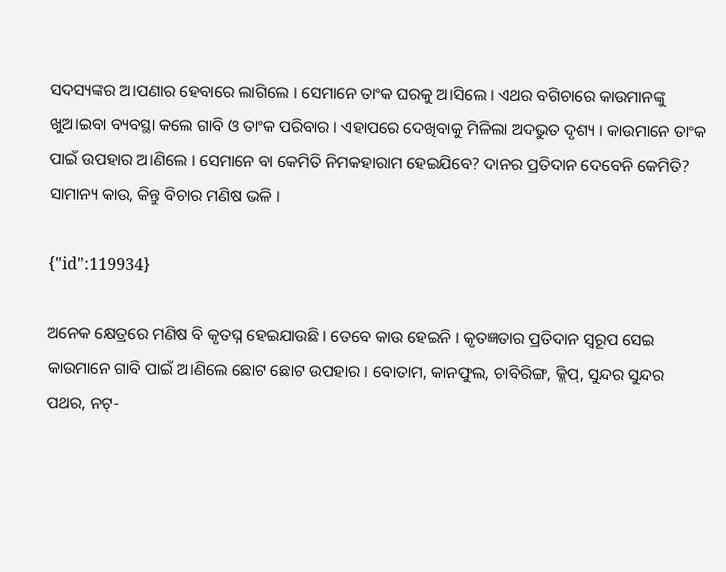ସଦସ୍ୟଙ୍କର ଅ।ପଣାର ହେବାରେ ଲାଗିଲେ । ସେମାନେ ତାଂକ ଘରକୁ ଅ।ସିଲେ । ଏଥର ବଗିଚାରେ କାଉମାନଙ୍କୁ ଖୁଅ।ଇବା ବ୍ୟବସ୍ଥା କଲେ ଗାବି ଓ ତାଂକ ପରିବାର । ଏହାପରେ ଦେଖିବାକୁ ମିଳିଲା ଅଦଭୁତ ଦୃଶ୍ୟ । କାଉମାନେ ତାଂକ ପାଇଁ ଉପହାର ଅ।ଣିଲେ । ସେମାନେ ବା କେମିତି ନିମକହାରାମ ହେଇଯିବେ? ଦାନର ପ୍ରତିଦାନ ଦେବେନି କେମିତି? ସାମାନ୍ୟ କାଉ, କିନ୍ତୁ ବିଚାର ମଣିଷ ଭଳି ।

{"id":119934}

ଅନେକ କ୍ଷେତ୍ରରେ ମଣିଷ ବି କୃତଘ୍ନ ହେଇଯାଉଛି । ତେବେ କାଉ ହେଇନି । କୃତଜ୍ଞତାର ପ୍ରତିଦାନ ସ୍ବରୂପ ସେଇ କାଉମାନେ ଗାବି ପାଇଁ ଅ।ଣିଲେ ଛୋଟ ଛୋଟ ଉପହାର । ବୋତାମ, କାନଫୁଲ, ଚାବିରିଙ୍ଗ, କ୍ଲିପ୍, ସୁନ୍ଦର ସୁନ୍ଦର ପଥର, ନଟ୍-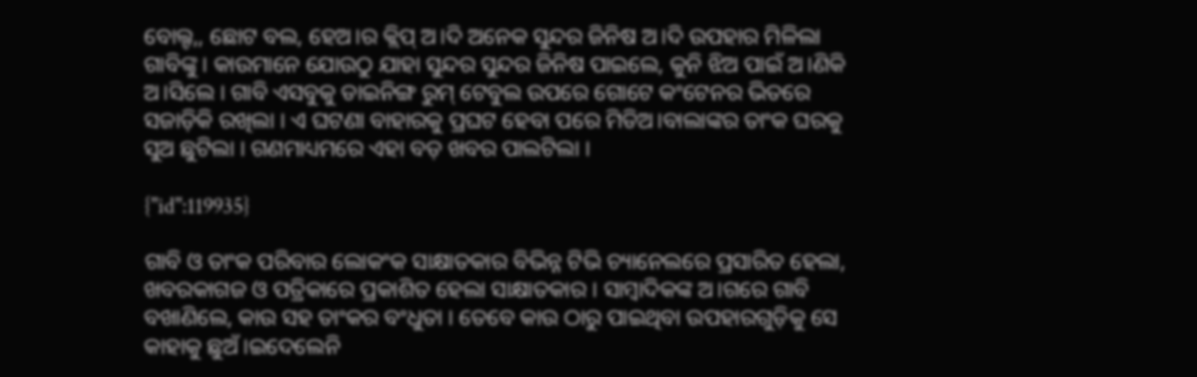ବୋଲ୍ଟ,, ଛୋଟ ବଲ, ହେଅ।ର କ୍ଲିପ୍ ଅ।ଦି ଅନେକ ସୁନ୍ଦର ଜିନିଷ ଅ।ଦି ଉପହାର ମିଳିଲା ଗାବିଙ୍କୁ । କାଉମାନେ ଯୋଉଠୁ ଯାହା ସୁନ୍ଦର ସୁନ୍ଦର ଜିନିଷ ପାଇଲେ, କୁନି ଝିଅ ପାଇଁ ଅ।ଣିକି ଅ।ସିଲେ । ଗାବି ଏସବୁକୁ ଡାଇନିଙ୍ଗ ରୁମ୍ ଟେବୁଲ ଉପରେ ଗୋଟେ କଂଟେନର ଭିତରେ ସଜାଡ଼ିକି ରଖିଲା । ଏ ଘଟଣା ବାହାରକୁ ପ୍ରଘଟ ହେବା ପରେ ମିଡିଅ।ବାଲାଙ୍କର ତାଂକ ଘରକୁ ସୁଅ ଛୁଟିଲା । ଗଣମାଧ୍ୟମରେ ଏହା ବଡ଼ ଖବର ପାଲଟିଲା ।

{"id":119935}

ଗାବି ଓ ତାଂକ ପରିବାର ଲୋକଂକ ସାକ୍ଷାତକାର ବିଭିନ୍ନ ଟିଭି ଚ୍ୟାନେଲରେ ପ୍ରସାରିତ ହେଲା, ଖବରକାଗଜ ଓ ପତ୍ରିକାରେ ପ୍ରକାଶିତ ହେଲା ସାକ୍ଷାତକାର । ସାମ୍ବାଦିକଙ୍କ ଅ।ଗରେ ଗାବି ବଖାଣିଲେ, କାଉ ସହ ତାଂକର ବଂଧୁତା । ତେବେ କାଉ ଠାରୁ ପାଇଥିବା ଉପହାରଗୁଡ଼ିକୁ ସେ କାହାକୁ ଛୁଅଁ।ଇଦେଲେନି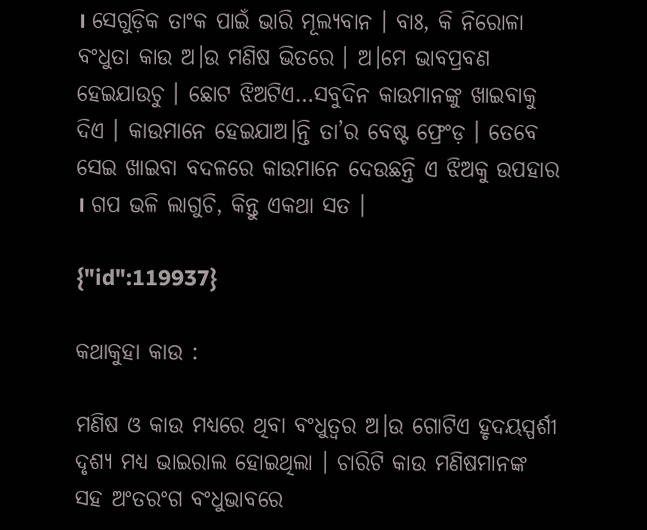। ସେଗୁଡ଼ିକ ତାଂକ ପାଇଁ ଭାରି ମୂଲ୍ୟବାନ । ବାଃ, କି ନିରୋଳା ବଂଧୁତା କାଉ ଅ।ଉ ମଣିଷ ଭିତରେ । ଅ।ମେ ଭାବପ୍ରବଣ ହେଇଯାଉଚୁ । ଛୋଟ ଝିଅଟିଏ…ସବୁଦିନ କାଉମାନଙ୍କୁ ଖାଇବାକୁ ଦିଏ । କାଉମାନେ ହେଇଯାଅ।ନ୍ତି ତା’ର ବେଷ୍ଟ ଫ୍ରେଂଡ଼ । ତେବେ ସେଇ ଖାଇବା ବଦଳରେ କାଉମାନେ ଦେଉଛନ୍ତି ଏ ଝିଅକୁ ଉପହାର । ଗପ ଭଳି ଲାଗୁଚି, କିନ୍ତୁ ଏକଥା ସତ ।

{"id":119937}

କଥାକୁହା କାଉ :

ମଣିଷ ଓ କାଉ ମଧ୍ୟରେ ଥିବା ବଂଧୁତ୍ବର ଅ।ଉ ଗୋଟିଏ ହୃଦୟସ୍ପର୍ଶୀ ଦୃଶ୍ୟ ମଧ୍ୟ ଭାଇରାଲ ହୋଇଥିଲା । ଚାରିଟି କାଉ ମଣିଷମାନଙ୍କ ସହ ଅଂତରଂଗ ବଂଧୁଭାବରେ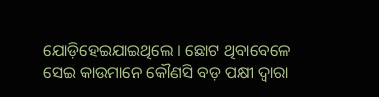ଯୋଡ଼ିହେଇଯାଇଥିଲେ । ଛୋଟ ଥିବାବେଳେ ସେଇ କାଉମାନେ କୌଣସି ବଡ଼ ପକ୍ଷୀ ଦ୍ବାରା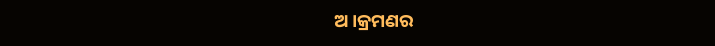ଅ।କ୍ରମଣର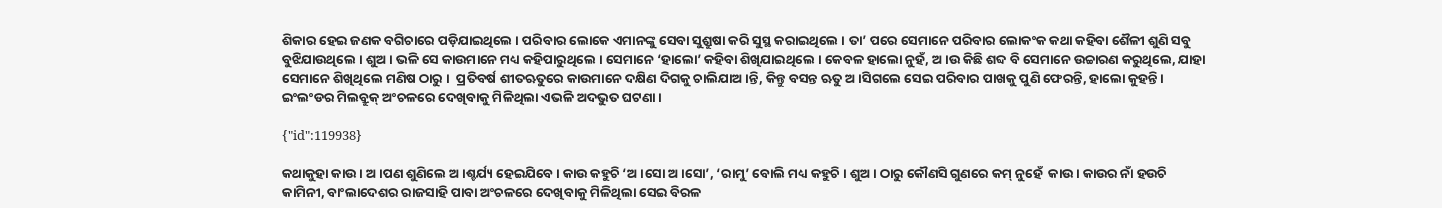ଶିକାର ହେଇ ଜଣକ ବଗିଚାରେ ପଡ଼ିଯାଇଥିଲେ । ପରିବାର ଲୋକେ ଏମାନଙ୍କୁ ସେବା ସୁଶ୍ରୁଷା କରି ସୁସ୍ଥ କରାଇଥିଲେ । ତା’ ପରେ ସେମାନେ ପରିବାର ଲୋକଂକ କଥା କହିବା ଶୈଳୀ ଶୁଣି ସବୁ ବୁଝିଯାଉଥିଲେ । ଶୁଅ। ଭଳି ସେ କାଉମାନେ ମଧ୍ୟ କହିପାରୁଥିଲେ । ସେମାନେ ‘ହାଲୋ’ କହିବା ଶିଖିଯାଇଥିଲେ । କେବଳ ହାଲୋ ନୁହଁ, ଅ।ଉ କିଛି ଶବ୍ଦ ବି ସେମାନେ ଉଚ୍ଚାରଣ କରୁଥିଲେ, ଯାହା ସେମାନେ ଶିଖିଥିଲେ ମଣିଷ ଠାରୁ ।  ପ୍ରତିବର୍ଷ ଶୀତଋତୁରେ କାଉମାନେ ଦକ୍ଷିଣ ଦିଗକୁ ଚାଲିଯାଅ।ନ୍ତି, କିନ୍ତୁ ବସନ୍ତ ଋତୁ ଅ।ସିଗଲେ ସେଇ ପରିବାର ପା‌ଖକୁ ପୁଣି ଫେରନ୍ତି, ହାଲୋ କୁହନ୍ତି । ଇଂଲଂଡର ମିଲବ୍ରୁକ୍ ଅଂଚଳରେ ଦେଖିବାକୁ ମିଳିଥିଲା ଏଭଳି ଅଦଭୁତ ଘଟଣା ।

{"id":119938}

କଥାକୁହା କାଉ । ଅ।ପଣ ଶୁଣିଲେ ଅ।ଶ୍ଚର୍ଯ୍ୟ ହେଇଯିବେ । କାଉ କହୁଚି ‘ଅ।ସୋ ଅ।ସୋ’, ‘ରାମୁ’ ବୋଲି ମଧ୍ୟ କହୁଚି । ଶୁଅ। ଠାରୁ କୌଣସି ଗୁଣରେ କମ୍ ନୁହେଁ  କାଉ । କାଉର ନାଁ ହଉଚି କାମିନୀ, ବାଂଲାଦେଶର ରାଜସାହି ପାବା ଅଂଚଳରେ ଦେଖିବାକୁ ମିଳିଥିଲା ସେଇ ବିରଳ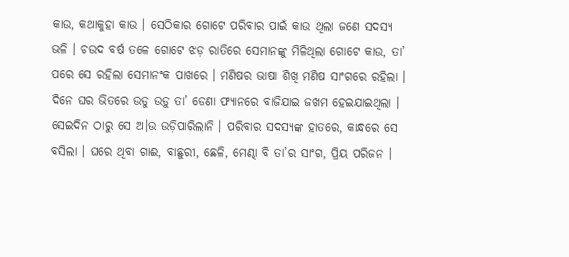କାଉ, କଥାକୁହା କାଉ । ସେଠିକାର ଗୋଟେ ପରିବାର ପାଇଁ କାଉ ଥିଲା ଜଣେ ସଦସ୍ୟ ଭଳି । ଚଉଦ ବର୍ଷ ତଳେ ଗୋଟେ ଝଡ଼ ରାତିରେ ସେମାନଙ୍କୁ ମିଳିଥିଲା ଗୋଟେ କାଉ, ତା’ ପରେ ସେ ରହିଲା ସେମାନଂକ ପାଖରେ । ମଣିଷର ଭାଷା ଶିଖି ମଣିଷ ସାଂଗରେ ରହିଲା । ଦିନେ ଘର ଭିତରେ ଉଡୁ ଉଡ଼ୁ ତା’ ଡେଣା ଫ୍ୟାନରେ ବାଜିଯାଇ ଜଖମ ହେଇଯାଇଥିଲା । ସେଇଦିନ ଠାରୁ ସେ ଅ।ଉ ଉଡ଼ିପାରିଲାନି । ପରିବାର ସଦସ୍ୟଙ୍କ ହାତରେ, କାନ୍ଧରେ ସେ ବସିଲା । ଘରେ ଥିବା ଗାଈ, ବାଛୁରୀ, ଛେଳି, ମେଣ୍ଢା ବି ତା’ର ସାଂଗ, ପ୍ରିୟ ପରିଜନ ।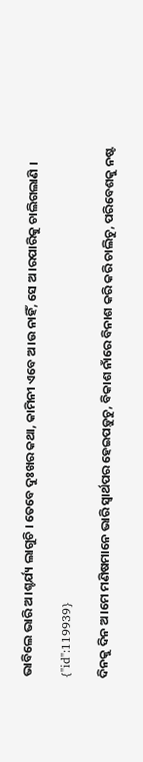ଭାବିଲେ ଭାରି ଅ।ଶ୍ଚର୍ଯ୍ୟ ଲାଗୁଚି । ତେବେ ଦୁଃଖର କଥା, କାମିନୀ ଏବେ ଅ।ଉ ନାହିଁ, ସେ ଅ।ରପାରିକୁ ଚାଲିଗଲାଣି ।

{"id":119939}

ଦିନକୁ ଦିନ ଅ।ମେ ମଣିଷମାନେ ଭାରି ସ୍ବାର୍ଥପର ହେଇପଡ଼ୁଚୁ, ବିକାଶ ନାଁରେ ବିନାଶ କରି କରି ଚାଲିଚୁ, ପରିବେଶକୁ ନଷ୍ଟ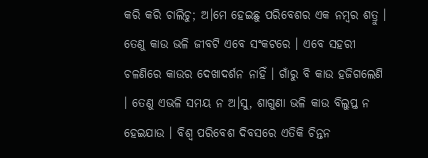କରି କରି ଚାଲିଚୁ; ଅ।ମେ ହେଇଛୁ ପରିବେଶର ଏକ ନମ୍ବର ଶତ୍ରୁ । ତେଣୁ କାଉ ଭଳି ଜୀବଟି ଏବେ ସଂକଟରେ । ଏବେ ସହରୀ ଚଳଣିରେ କାଉର ଦେଖାଦର୍ଶନ ନାହିଁ । ଗାଁରୁ ବି କାଉ ହଜିଗଲେଣି । ତେଣୁ ଏଭଳି ସମୟ ନ ଅ।ସୁ, ଶାଗୁଣା ଭଳି କାଉ ବିଲୁପ୍ତ ନ ହେଇଯାଉ । ବିଶ୍ବ ପରିବେଶ ଦିବସରେ ଏତିକି ଚିନ୍ତନ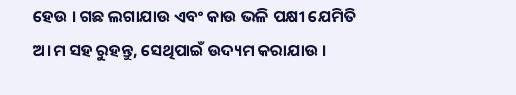ହେଉ । ଗଛ ଲଗାଯାଉ ଏବଂ କାଉ ଭଳି ପକ୍ଷୀ ଯେମିତି ଅ।ମ ସହ ରୁହନ୍ତୁ, ସେଥିପାଇଁ ଉଦ୍ୟମ କରାଯାଉ ।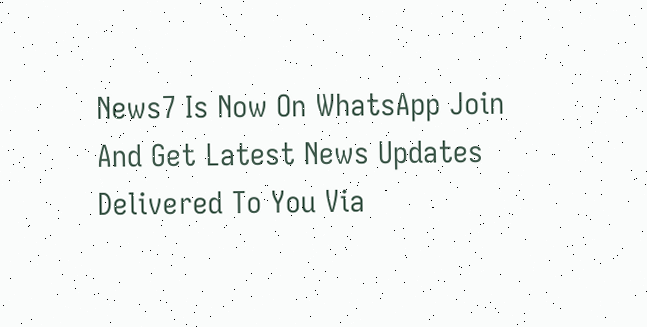News7 Is Now On WhatsApp Join And Get Latest News Updates Delivered To You Via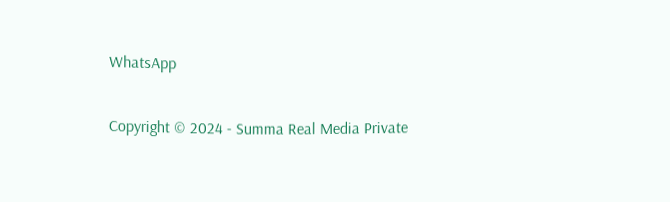WhatsApp

Copyright © 2024 - Summa Real Media Private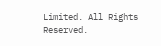Limited. All Rights Reserved.